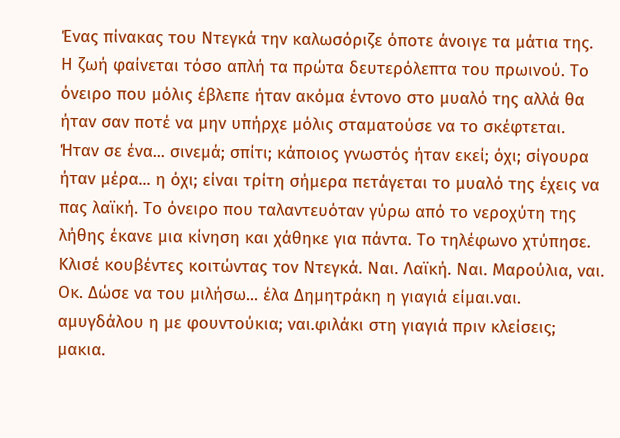Ένας πίνακας του Ντεγκά την καλωσόριζε όποτε άνοιγε τα μάτια της. Η ζωή φαίνεται τόσο απλή τα πρώτα δευτερόλεπτα του πρωινού. Το όνειρο που μόλις έβλεπε ήταν ακόμα έντονο στο μυαλό της αλλά θα ήταν σαν ποτέ να μην υπήρχε μόλις σταματούσε να το σκέφτεται. Ήταν σε ένα... σινεμά; σπίτι; κάποιος γνωστός ήταν εκεί; όχι; σίγουρα ήταν μέρα... η όχι; είναι τρίτη σήμερα πετάγεται το μυαλό της έχεις να πας λαϊκή. Το όνειρο που ταλαντευόταν γύρω από το νεροχύτη της λήθης έκανε μια κίνηση και χάθηκε για πάντα. Το τηλέφωνο χτύπησε. Κλισέ κουβέντες κοιτώντας τον Ντεγκά. Ναι. Λαϊκή. Ναι. Μαρούλια, ναι. Οκ. Δώσε να του μιλήσω... έλα Δημητράκη η γιαγιά είμαι.ναι. αμυγδάλου η με φουντούκια; ναι.φιλάκι στη γιαγιά πριν κλείσεις; μακια.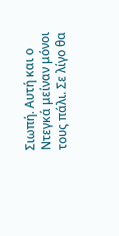Σιωπή. Αυτή και ο Ντεγκά μείναν μόνοι τους πάλι. Σε λίγο θα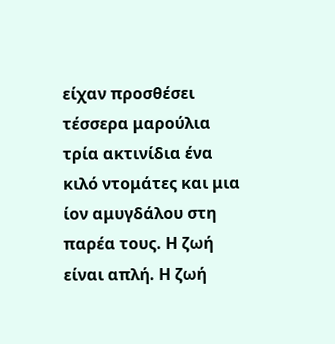είχαν προσθέσει τέσσερα μαρούλια τρία ακτινίδια ένα κιλό ντομάτες και μια ίον αμυγδάλου στη παρέα τους. Η ζωή είναι απλή. Η ζωή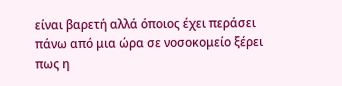είναι βαρετή αλλά όποιος έχει περάσει πάνω από μια ώρα σε νοσοκομείο ξέρει πως η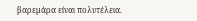βαρεμάρα είναι πολυτέλεια.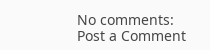No comments:
Post a Comment